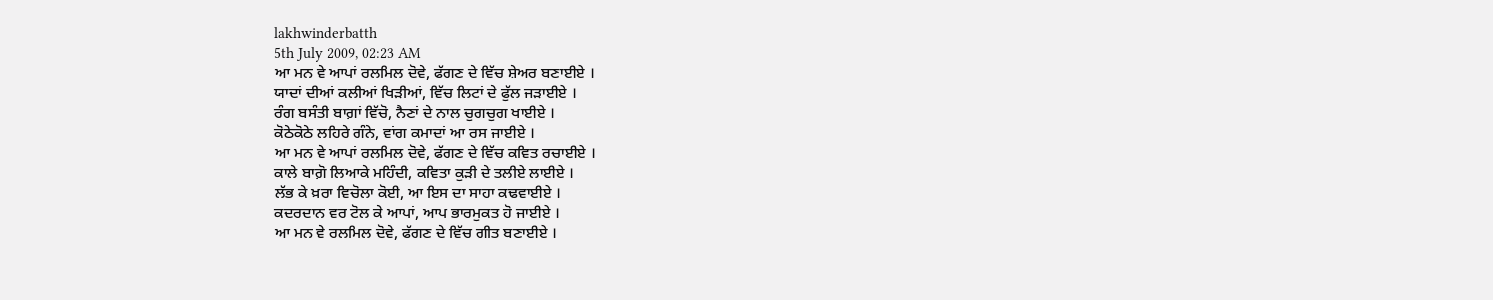lakhwinderbatth
5th July 2009, 02:23 AM
ਆ ਮਨ ਵੇ ਆਪਾਂ ਰਲਮਿਲ ਦੋਵੇ, ਫੱਗਣ ਦੇ ਵਿੱਚ ਸ਼ੇਅਰ ਬਣਾਈਏ ।
ਯਾਦਾਂ ਦੀਆਂ ਕਲੀਆਂ ਖਿੜੀਆਂ, ਵਿੱਚ ਲਿਟਾਂ ਦੇ ਫੁੱਲ ਜੜਾਈਏ ।
ਰੰਗ ਬਸੰਤੀ ਬਾਗ਼ਾਂ ਵਿੱਚੋ, ਨੈਣਾਂ ਦੇ ਨਾਲ ਚੁਗਚੁਗ ਖਾਈਏ ।
ਕੋਠੇਕੋਠੇ ਲਹਿਰੇ ਗੰਨੇ, ਵਾਂਗ ਕਮਾਦਾਂ ਆ ਰਸ ਜਾਈਏ ।
ਆ ਮਨ ਵੇ ਆਪਾਂ ਰਲਮਿਲ ਦੋਵੇ, ਫੱਗਣ ਦੇ ਵਿੱਚ ਕਵਿਤ ਰਚਾਈਏ ।
ਕਾਲੇ ਬਾਗ਼ੋ ਲਿਆਕੇ ਮਹਿੰਦੀ, ਕਵਿਤਾ ਕੁੜੀ ਦੇ ਤਲੀਏ ਲਾਈਏ ।
ਲੱਭ ਕੇ ਖ਼ਰਾ ਵਿਚੋਲਾ ਕੋਈ, ਆ ਇਸ ਦਾ ਸਾਹਾ ਕਢਵਾਈਏ ।
ਕਦਰਦਾਨ ਵਰ ਟੋਲ ਕੇ ਆਪਾਂ, ਆਪ ਭਾਰਮੁਕਤ ਹੋ ਜਾਈਏ ।
ਆ ਮਨ ਵੇ ਰਲਮਿਲ ਦੋਵੇ, ਫੱਗਣ ਦੇ ਵਿੱਚ ਗੀਤ ਬਣਾਈਏ ।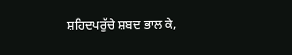ਸ਼ਹਿਦਪਰੁੱਚੇ ਸ਼ਬਦ ਭਾਲ ਕੇ,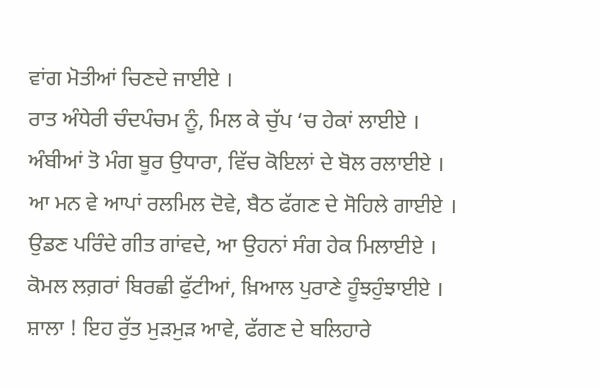ਵਾਂਗ ਮੋਤੀਆਂ ਚਿਣਦੇ ਜਾਈਏ ।
ਰਾਤ ਅੰਧੇਰੀ ਚੰਦਪੰਚਮ ਨੂੰ, ਮਿਲ ਕੇ ਚੁੱਪ ‘ਚ ਹੇਕਾਂ ਲਾਈਏ ।
ਅੰਬੀਆਂ ਤੋ ਮੰਗ ਬੂਰ ਉਧਾਰਾ, ਵਿੱਚ ਕੋਇਲਾਂ ਦੇ ਬੋਲ ਰਲਾਈਏ ।
ਆ ਮਨ ਵੇ ਆਪਾਂ ਰਲਮਿਲ ਦੋਵੇ, ਬੈਠ ਫੱਗਣ ਦੇ ਸੋਹਿਲੇ ਗਾਈਏ ।
ਉਡਣ ਪਰਿੰਦੇ ਗੀਤ ਗਾਂਵਦੇ, ਆ ਉਹਨਾਂ ਸੰਗ ਹੇਕ ਮਿਲਾਈਏ ।
ਕੋਮਲ ਲਗ਼ਰਾਂ ਬਿਰਛੀ ਫੁੱਟੀਆਂ, ਖ਼ਿਆਲ ਪੁਰਾਣੇ ਹੂੰਝਹੁੰਝਾਈਏ ।
ਸ਼ਾਲਾ ! ਇਹ ਰੁੱਤ ਮੁੜਮੁੜ ਆਵੇ, ਫੱਗਣ ਦੇ ਬਲਿਹਾਰੇ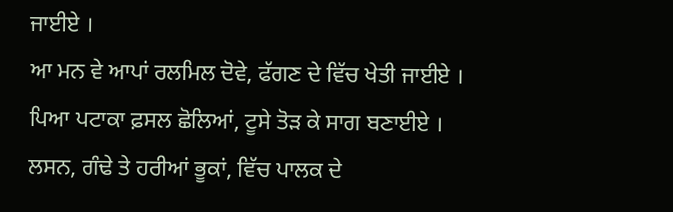ਜਾਈਏ ।
ਆ ਮਨ ਵੇ ਆਪਾਂ ਰਲਮਿਲ ਦੋਵੇ, ਫੱਗਣ ਦੇ ਵਿੱਚ ਖੇਤੀ ਜਾਈਏ ।
ਪਿਆ ਪਟਾਕਾ ਫ਼ਸਲ ਛੋਲਿਆਂ, ਟੂਸੇ ਤੋੜ ਕੇ ਸਾਗ ਬਣਾਈਏ ।
ਲਸਨ, ਗੰਢੇ ਤੇ ਹਰੀਆਂ ਭੂਕਾਂ, ਵਿੱਚ ਪਾਲਕ ਦੇ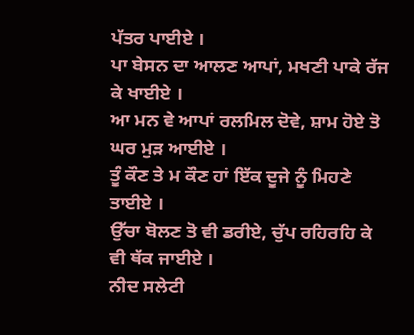ਪੱਤਰ ਪਾਈਏ ।
ਪਾ ਬੇਸਨ ਦਾ ਆਲਣ ਆਪਾਂ, ਮਖਣੀ ਪਾਕੇ ਰੱਜ ਕੇ ਖਾਈਏ ।
ਆ ਮਨ ਵੇ ਆਪਾਂ ਰਲਮਿਲ ਦੋਵੇ, ਸ਼ਾਮ ਹੋਏ ਤੋ ਘਰ ਮੁੜ ਆਈਏ ।
ਤੂੰ ਕੌਣ ਤੇ ਮ ਕੌਣ ਹਾਂ ਇੱਕ ਦੂਜੇ ਨੂੰ ਮਿਹਣੇ ਤਾਈਏ ।
ਉੱਚਾ ਬੋਲਣ ਤੋ ਵੀ ਡਰੀਏ, ਚੁੱਪ ਰਹਿਰਹਿ ਕੇ ਵੀ ਥੱਕ ਜਾਈਏ ।
ਨੀਦ ਸਲੇਟੀ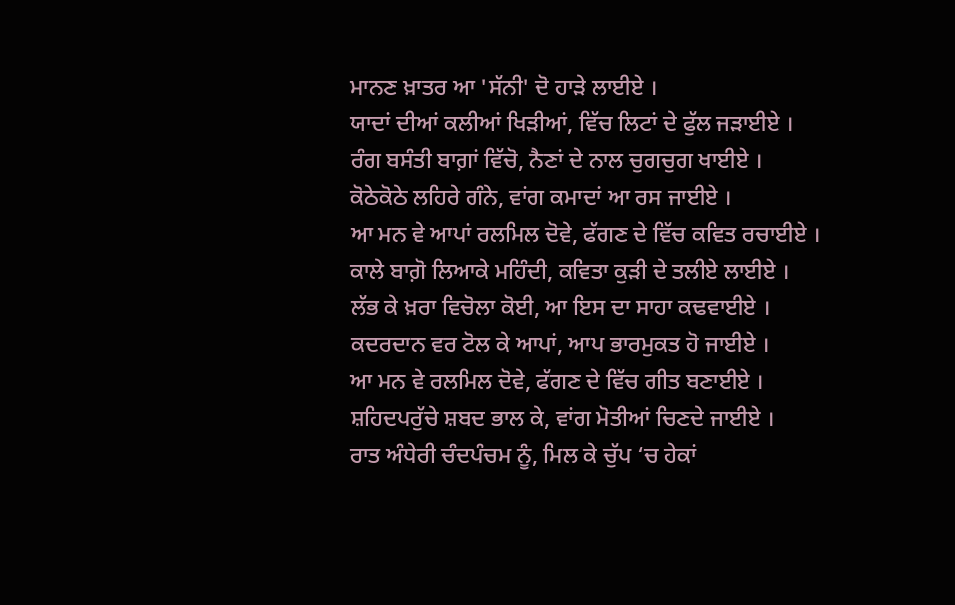ਮਾਨਣ ਖ਼ਾਤਰ ਆ 'ਸੱਨੀ' ਦੋ ਹਾੜੇ ਲਾਈਏ ।
ਯਾਦਾਂ ਦੀਆਂ ਕਲੀਆਂ ਖਿੜੀਆਂ, ਵਿੱਚ ਲਿਟਾਂ ਦੇ ਫੁੱਲ ਜੜਾਈਏ ।
ਰੰਗ ਬਸੰਤੀ ਬਾਗ਼ਾਂ ਵਿੱਚੋ, ਨੈਣਾਂ ਦੇ ਨਾਲ ਚੁਗਚੁਗ ਖਾਈਏ ।
ਕੋਠੇਕੋਠੇ ਲਹਿਰੇ ਗੰਨੇ, ਵਾਂਗ ਕਮਾਦਾਂ ਆ ਰਸ ਜਾਈਏ ।
ਆ ਮਨ ਵੇ ਆਪਾਂ ਰਲਮਿਲ ਦੋਵੇ, ਫੱਗਣ ਦੇ ਵਿੱਚ ਕਵਿਤ ਰਚਾਈਏ ।
ਕਾਲੇ ਬਾਗ਼ੋ ਲਿਆਕੇ ਮਹਿੰਦੀ, ਕਵਿਤਾ ਕੁੜੀ ਦੇ ਤਲੀਏ ਲਾਈਏ ।
ਲੱਭ ਕੇ ਖ਼ਰਾ ਵਿਚੋਲਾ ਕੋਈ, ਆ ਇਸ ਦਾ ਸਾਹਾ ਕਢਵਾਈਏ ।
ਕਦਰਦਾਨ ਵਰ ਟੋਲ ਕੇ ਆਪਾਂ, ਆਪ ਭਾਰਮੁਕਤ ਹੋ ਜਾਈਏ ।
ਆ ਮਨ ਵੇ ਰਲਮਿਲ ਦੋਵੇ, ਫੱਗਣ ਦੇ ਵਿੱਚ ਗੀਤ ਬਣਾਈਏ ।
ਸ਼ਹਿਦਪਰੁੱਚੇ ਸ਼ਬਦ ਭਾਲ ਕੇ, ਵਾਂਗ ਮੋਤੀਆਂ ਚਿਣਦੇ ਜਾਈਏ ।
ਰਾਤ ਅੰਧੇਰੀ ਚੰਦਪੰਚਮ ਨੂੰ, ਮਿਲ ਕੇ ਚੁੱਪ ‘ਚ ਹੇਕਾਂ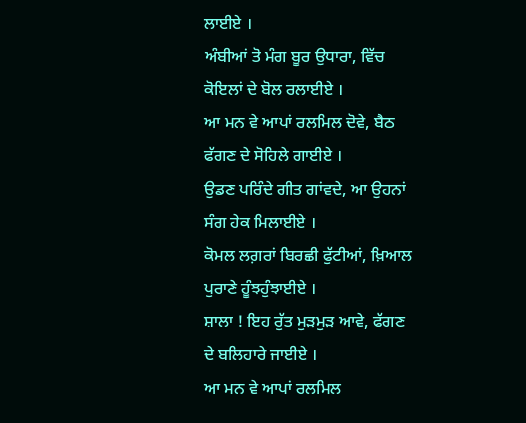ਲਾਈਏ ।
ਅੰਬੀਆਂ ਤੋ ਮੰਗ ਬੂਰ ਉਧਾਰਾ, ਵਿੱਚ ਕੋਇਲਾਂ ਦੇ ਬੋਲ ਰਲਾਈਏ ।
ਆ ਮਨ ਵੇ ਆਪਾਂ ਰਲਮਿਲ ਦੋਵੇ, ਬੈਠ ਫੱਗਣ ਦੇ ਸੋਹਿਲੇ ਗਾਈਏ ।
ਉਡਣ ਪਰਿੰਦੇ ਗੀਤ ਗਾਂਵਦੇ, ਆ ਉਹਨਾਂ ਸੰਗ ਹੇਕ ਮਿਲਾਈਏ ।
ਕੋਮਲ ਲਗ਼ਰਾਂ ਬਿਰਛੀ ਫੁੱਟੀਆਂ, ਖ਼ਿਆਲ ਪੁਰਾਣੇ ਹੂੰਝਹੁੰਝਾਈਏ ।
ਸ਼ਾਲਾ ! ਇਹ ਰੁੱਤ ਮੁੜਮੁੜ ਆਵੇ, ਫੱਗਣ ਦੇ ਬਲਿਹਾਰੇ ਜਾਈਏ ।
ਆ ਮਨ ਵੇ ਆਪਾਂ ਰਲਮਿਲ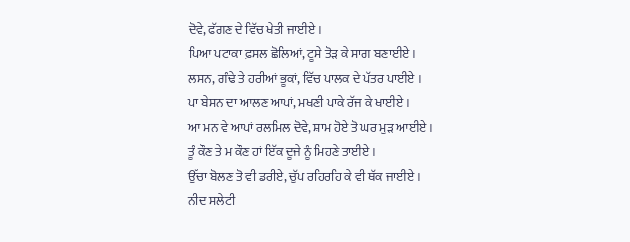ਦੋਵੇ, ਫੱਗਣ ਦੇ ਵਿੱਚ ਖੇਤੀ ਜਾਈਏ ।
ਪਿਆ ਪਟਾਕਾ ਫ਼ਸਲ ਛੋਲਿਆਂ, ਟੂਸੇ ਤੋੜ ਕੇ ਸਾਗ ਬਣਾਈਏ ।
ਲਸਨ, ਗੰਢੇ ਤੇ ਹਰੀਆਂ ਭੂਕਾਂ, ਵਿੱਚ ਪਾਲਕ ਦੇ ਪੱਤਰ ਪਾਈਏ ।
ਪਾ ਬੇਸਨ ਦਾ ਆਲਣ ਆਪਾਂ, ਮਖਣੀ ਪਾਕੇ ਰੱਜ ਕੇ ਖਾਈਏ ।
ਆ ਮਨ ਵੇ ਆਪਾਂ ਰਲਮਿਲ ਦੋਵੇ, ਸ਼ਾਮ ਹੋਏ ਤੋ ਘਰ ਮੁੜ ਆਈਏ ।
ਤੂੰ ਕੌਣ ਤੇ ਮ ਕੌਣ ਹਾਂ ਇੱਕ ਦੂਜੇ ਨੂੰ ਮਿਹਣੇ ਤਾਈਏ ।
ਉੱਚਾ ਬੋਲਣ ਤੋ ਵੀ ਡਰੀਏ, ਚੁੱਪ ਰਹਿਰਹਿ ਕੇ ਵੀ ਥੱਕ ਜਾਈਏ ।
ਨੀਦ ਸਲੇਟੀ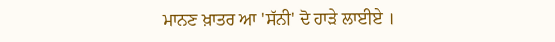ਮਾਨਣ ਖ਼ਾਤਰ ਆ 'ਸੱਨੀ' ਦੋ ਹਾੜੇ ਲਾਈਏ ।